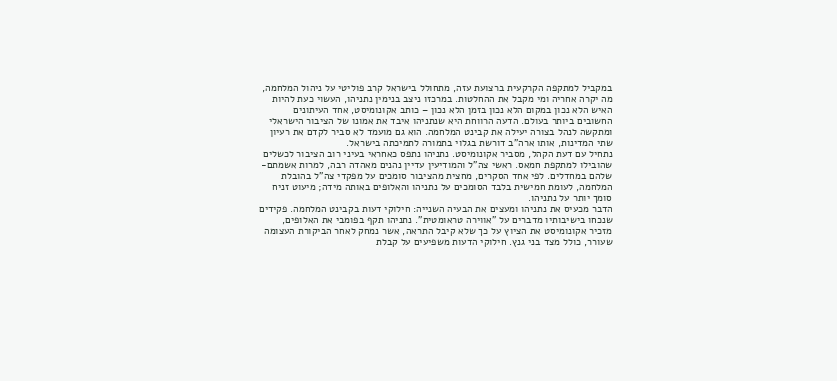במקביל למתקפה הקרקעית ברצועת עזה, מתחולל בישראל קרב פוליטי על ניהול המלחמה, מה יקרה אחריה ומי מקבל את ההחלטות. במרכזו ניצב בנימין נתניהו, העשוי כעת להיות האיש הלא נכון במקום הלא נכון בזמן הלא נכון – כותב אקונומיסט, אחד העיתונים החשובים ביותר בעולם. הדעה הרווחת היא שנתניהו איבד את אמונו של הציבור הישראלי ומתקשה לנהל בצורה יעילה את קבינט המלחמה. הוא גם מועמד לא סביר לקדם את רעיון שתי המדינות, אותו ארה"ב דורשת בגלוי בתמורה לתמיכתה בישראל.
נתחיל עם דעת הקהל, מסביר אקונומיסט. נתניהו נתפס כאחראי בעיני רוב הציבור לכשלים שהובילו למתקפת חמאס. ראשי צה"ל והמודיעין עדיין נהנים מאהדה רבה, למרות אשמתם-שלהם במחדלים. לפי אחד הסקרים, מחצית מהציבור סומכים על מפקדי צה"ל בהובלת המלחמה, לעומת חמישית בלבד הסומכים על נתניהו והאלופים באותה מידה; מיעוט זניח סומך יותר על נתניהו.
הדבר מכעיס את נתניהו ומעצים את הבעיה השנייה: חילוקי דעות בקבינט המלחמה. פקידים שנכחו בישיבותיו מדברים על "אווירה טראומטית". נתניהו תקף בפומבי את האלופים, מזכיר אקונומיסט את הציוץ על כך שלא קיבל התראה, אשר נמחק לאחר הביקורת העצומה שעורר, כולל מצד בני גנץ. חילוקי הדעות משפיעים על קבלת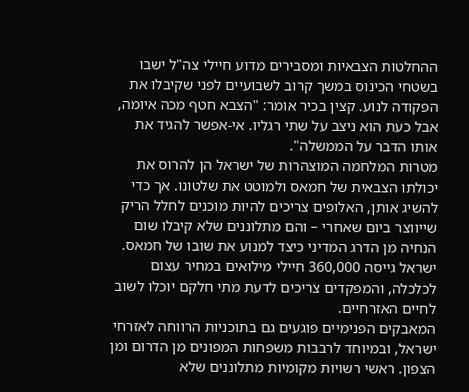ההחלטות הצבאיות ומסבירים מדוע חיילי צה"ל ישבו בשטחי הכינוס במשך קרוב לשבועיים לפני שקיבלו את הפקודה לנוע. קצין בכיר אומר: "הצבא חטף מכה איומה, אבל כעת הוא ניצב על שתי רגליו. אי-אפשר להגיד את אותו הדבר על הממשלה".
מטרות המלחמה המוצהרות של ישראל הן להרוס את יכולתו הצבאית של חמאס ולמוטט את שלטונו. אך כדי להשיג אותן, האלופים צריכים להיות מוכנים לחלל הריק שייווצר ביום שאחרי – והם מתלוננים שלא קיבלו שום הנחיה מן הדרג המדיני כיצד למנוע את שובו של חמאס. ישראל גייסה 360,000 חיילי מילואים במחיר עצום לכלכלה, והמפקדים צריכים לדעת מתי חלקם יוכלו לשוב לחיים האזרחיים.
המאבקים הפנימיים פוגעים גם בתוכניות הרווחה לאזרחי ישראל, ובמיוחד לרבבות משפחות המפונים מן הדרום ומן הצפון. ראשי רשויות מקומיות מתלוננים שלא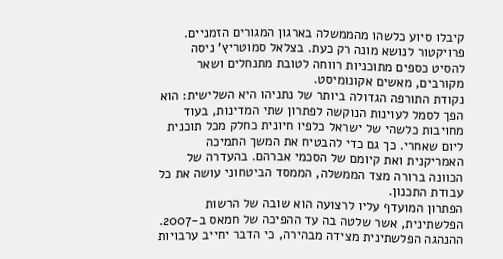קיבלו סיוע כלשהו מהממשלה בארגון המגורים הזמניים. פרויקטור לנושא מונה רק כעת. בצלאל סמוטריץ' ניסה להסיט כספים מתוכניות רווחה לטובת מתנחלים ושאר מקורבים, מאשים אקונומיסט.
נקודת התורפה הגדולה ביותר של נתניהו היא השלישית: הוא הפך לסמל לעוינות הנוקשה לפתרון שתי המדינות, בעוד מחויבות כלשהי של ישראל כלפיו חיונית כחלק מכל תוכנית ליום שאחרי. כך גם כדי להבטיח את המשך התמיכה האמריקנית ואת קיומם של הסכמי אברהם. בהעדרה של הכוונה ברורה מצד הממשלה, הממסד הביטחוני עושה את כל עבודת התכנון.
הפתרון המועדף עליו לרצועה הוא שובה של הרשות הפלשתינית, אשר שלטה בה עד ההפיכה של חמאס ב-2007. ההנהגה הפלשתינית מצידה מבהירה, כי הדבר יחייב ערבויות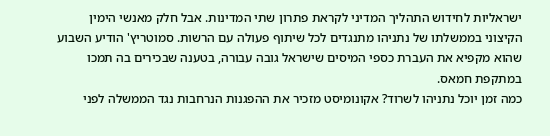ישראליות לחידוש התהליך המדיני לקראת פתרון שתי המדינות. אבל חלק מאנשי הימין הקיצוני בממשלתו של נתניהו מתנגדים לכל שיתוף פעולה עם הרשות. סמוטריץ' הודיע השבוע שהוא מקפיא את העברת כספי המיסים שישראל גובה עבורה, בטענה שבכירים בה תמכו במתקפת חמאס.
כמה זמן יוכל נתניהו לשרוד? אקונומיסט מזכיר את ההפגנות הנרחבות נגד הממשלה לפני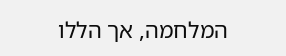המלחמה, אך הללו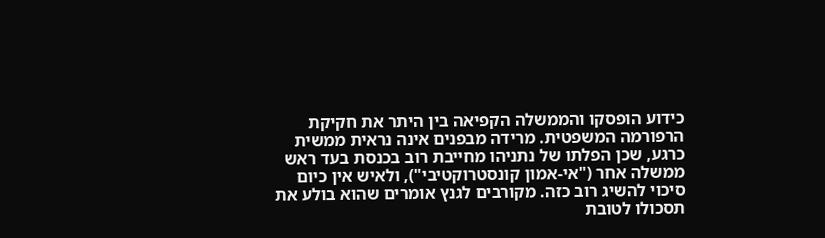כידוע הופסקו והממשלה הקפיאה בין היתר את חקיקת הרפורמה המשפטית. מרידה מבפנים אינה נראית ממשית כרגע, שכן הפלתו של נתניהו מחייבת רוב בכנסת בעד ראש ממשלה אחר ("אי-אמון קונסטרוקטיבי"), ולאיש אין כיום סיכוי להשיג רוב כזה. מקורבים לגנץ אומרים שהוא בולע את תסכולו לטובת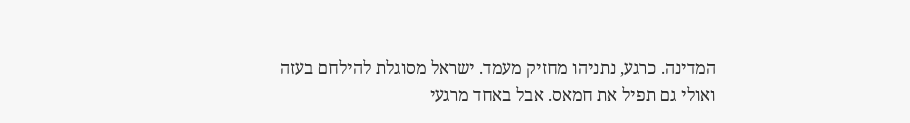המדינה. כרגע, נתניהו מחזיק מעמד. ישראל מסוגלת להילחם בעזה ואולי גם תפיל את חמאס. אבל באחד מרגעי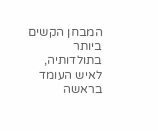המבחן הקשים ביותר בתולדותיה, לאיש העומד בראשה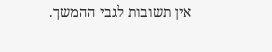אין תשובות לגבי ההמשך.